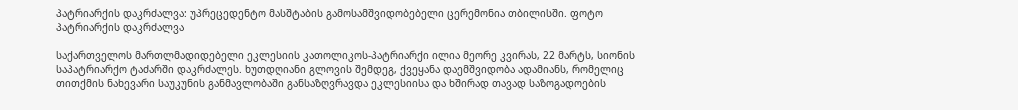პატრიარქის დაკრძალვა: უპრეცედენტო მასშტაბის გამოსამშვიდობებელი ცერემონია თბილისში. ფოტო
პატრიარქის დაკრძალვა

საქართველოს მართლმადიდებელი ეკლესიის კათოლიკოს-პატრიარქი ილია მეორე კვირას, 22 მარტს, სიონის საპატრიარქო ტაძარში დაკრძალეს. ხუთდღიანი გლოვის შემდეგ, ქვეყანა დაემშვიდობა ადამიანს, რომელიც თითქმის ნახევარი საუკუნის განმავლობაში განსაზღვრავდა ეკლესიისა და ხშირად თავად საზოგადოების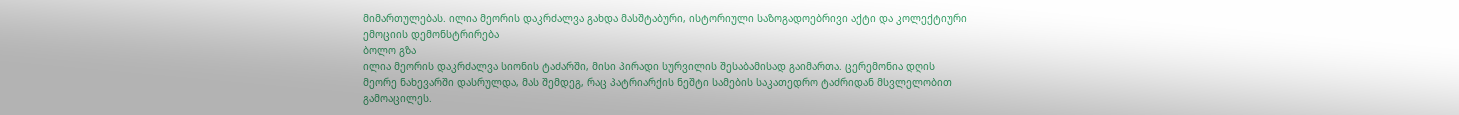მიმართულებას. ილია მეორის დაკრძალვა გახდა მასშტაბური, ისტორიული საზოგადოებრივი აქტი და კოლექტიური ემოციის დემონსტრირება
ბოლო გზა
ილია მეორის დაკრძალვა სიონის ტაძარში, მისი პირადი სურვილის შესაბამისად გაიმართა. ცერემონია დღის მეორე ნახევარში დასრულდა, მას შემდეგ, რაც პატრიარქის ნეშტი სამების საკათედრო ტაძრიდან მსვლელობით გამოაცილეს.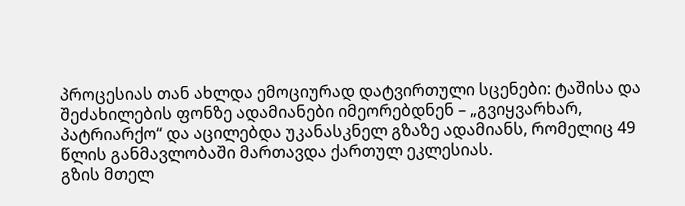პროცესიას თან ახლდა ემოციურად დატვირთული სცენები: ტაშისა და შეძახილების ფონზე ადამიანები იმეორებდნენ – „გვიყვარხარ, პატრიარქო“ და აცილებდა უკანასკნელ გზაზე ადამიანს, რომელიც 49 წლის განმავლობაში მართავდა ქართულ ეკლესიას.
გზის მთელ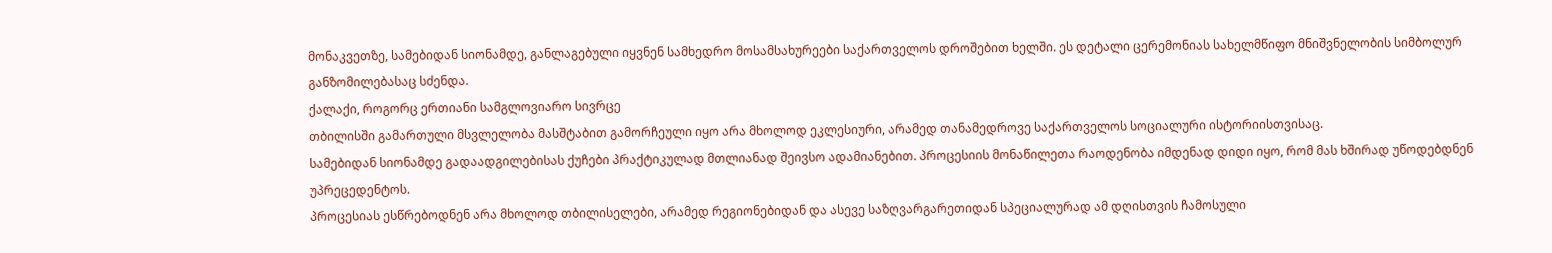მონაკვეთზე, სამებიდან სიონამდე, განლაგებული იყვნენ სამხედრო მოსამსახურეები საქართველოს დროშებით ხელში. ეს დეტალი ცერემონიას სახელმწიფო მნიშვნელობის სიმბოლურ განზომილებასაც სძენდა.
ქალაქი, როგორც ერთიანი სამგლოვიარო სივრცე
თბილისში გამართული მსვლელობა მასშტაბით გამორჩეული იყო არა მხოლოდ ეკლესიური, არამედ თანამედროვე საქართველოს სოციალური ისტორიისთვისაც.
სამებიდან სიონამდე გადაადგილებისას ქუჩები პრაქტიკულად მთლიანად შეივსო ადამიანებით. პროცესიის მონაწილეთა რაოდენობა იმდენად დიდი იყო, რომ მას ხშირად უწოდებდნენ უპრეცედენტოს.
პროცესიას ესწრებოდნენ არა მხოლოდ თბილისელები, არამედ რეგიონებიდან და ასევე საზღვარგარეთიდან სპეციალურად ამ დღისთვის ჩამოსული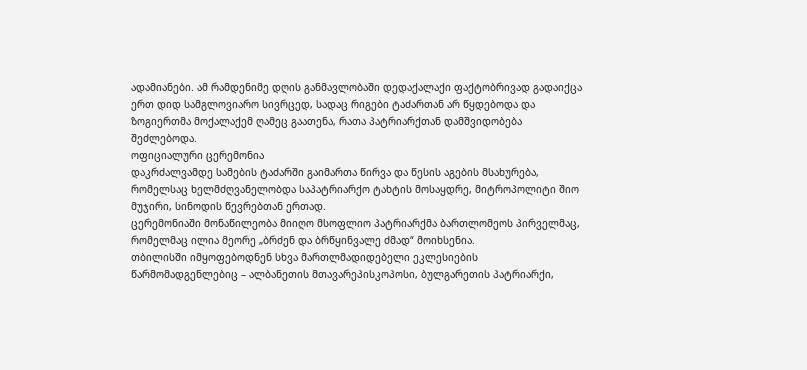ადამიანები. ამ რამდენიმე დღის განმავლობაში დედაქალაქი ფაქტობრივად გადაიქცა ერთ დიდ სამგლოვიარო სივრცედ, სადაც რიგები ტაძართან არ წყდებოდა და ზოგიერთმა მოქალაქემ ღამეც გაათენა, რათა პატრიარქთან დამშვიდობება შეძლებოდა.
ოფიციალური ცერემონია
დაკრძალვამდე სამების ტაძარში გაიმართა წირვა და წესის აგების მსახურება, რომელსაც ხელმძღვანელობდა საპატრიარქო ტახტის მოსაყდრე, მიტროპოლიტი შიო მუჯირი, სინოდის წევრებთან ერთად.
ცერემონიაში მონაწილეობა მიიღო მსოფლიო პატრიარქმა ბართლომეოს პირველმაც, რომელმაც ილია მეორე „ბრძენ და ბრწყინვალე ძმად“ მოიხსენია.
თბილისში იმყოფებოდნენ სხვა მართლმადიდებელი ეკლესიების წარმომადგენლებიც – ალბანეთის მთავარეპისკოპოსი, ბულგარეთის პატრიარქი,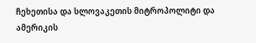ჩეხეთისა და სლოვაკეთის მიტროპოლიტი და ამერიკის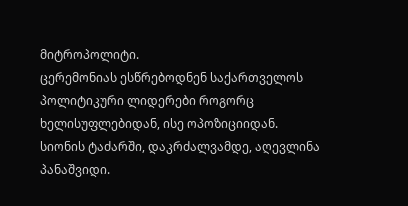მიტროპოლიტი.
ცერემონიას ესწრებოდნენ საქართველოს პოლიტიკური ლიდერები როგორც ხელისუფლებიდან, ისე ოპოზიციიდან.
სიონის ტაძარში, დაკრძალვამდე, აღევლინა პანაშვიდი.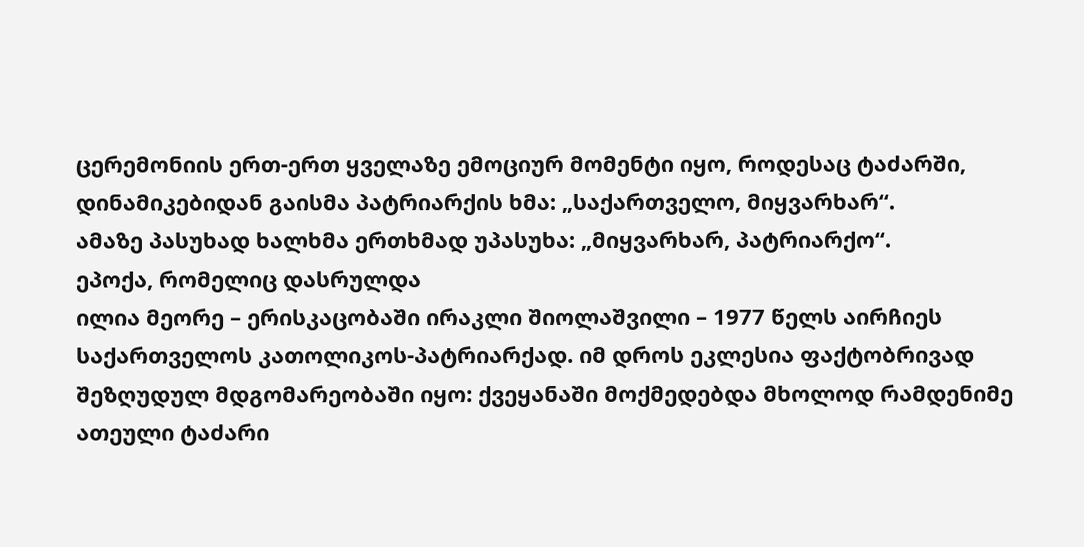ცერემონიის ერთ-ერთ ყველაზე ემოციურ მომენტი იყო, როდესაც ტაძარში, დინამიკებიდან გაისმა პატრიარქის ხმა: „საქართველო, მიყვარხარ“.
ამაზე პასუხად ხალხმა ერთხმად უპასუხა: „მიყვარხარ, პატრიარქო“.
ეპოქა, რომელიც დასრულდა
ილია მეორე – ერისკაცობაში ირაკლი შიოლაშვილი – 1977 წელს აირჩიეს საქართველოს კათოლიკოს-პატრიარქად. იმ დროს ეკლესია ფაქტობრივად შეზღუდულ მდგომარეობაში იყო: ქვეყანაში მოქმედებდა მხოლოდ რამდენიმე ათეული ტაძარი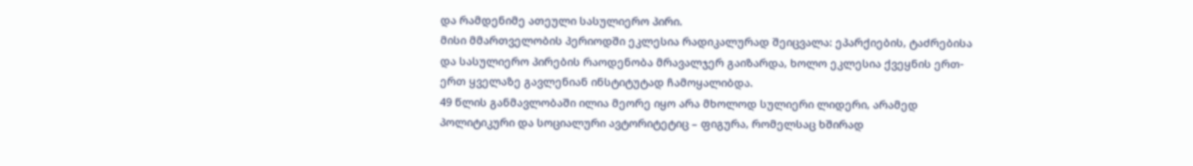და რამდენიმე ათეული სასულიერო პირი.
მისი მმართველობის პერიოდში ეკლესია რადიკალურად შეიცვალა: ეპარქიების, ტაძრებისა და სასულიერო პირების რაოდენობა მრავალჯერ გაიზარდა, ხოლო ეკლესია ქვეყნის ერთ-ერთ ყველაზე გავლენიან ინსტიტუტად ჩამოყალიბდა.
49 წლის განმავლობაში ილია მეორე იყო არა მხოლოდ სულიერი ლიდერი, არამედ პოლიტიკური და სოციალური ავტორიტეტიც – ფიგურა, რომელსაც ხშირად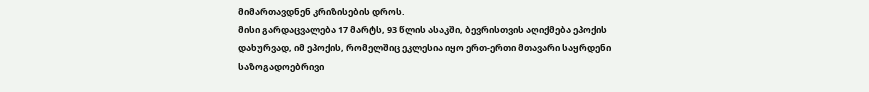მიმართავდნენ კრიზისების დროს.
მისი გარდაცვალება 17 მარტს, 93 წლის ასაკში, ბევრისთვის აღიქმება ეპოქის დახურვად, იმ ეპოქის, რომელშიც ეკლესია იყო ერთ-ერთი მთავარი საყრდენი საზოგადოებრივი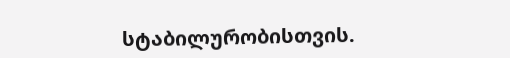სტაბილურობისთვის.